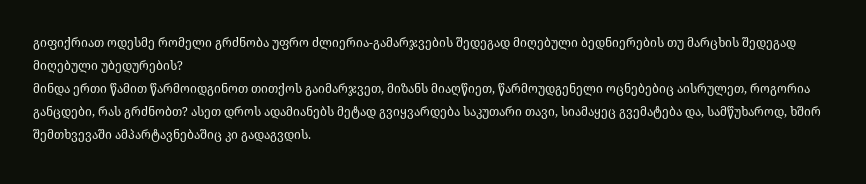გიფიქრიათ ოდესმე რომელი გრძნობა უფრო ძლიერია-გამარჯვების შედეგად მიღებული ბედნიერების თუ მარცხის შედეგად მიღებული უბედურების?
მინდა ერთი წამით წარმოიდგინოთ თითქოს გაიმარჯვეთ, მიზანს მიაღწიეთ, წარმოუდგენელი ოცნებებიც აისრულეთ, როგორია განცდები, რას გრძნობთ? ასეთ დროს ადამიანებს მეტად გვიყვარდება საკუთარი თავი, სიამაყეც გვემატება და, სამწუხაროდ, ხშირ შემთხვევაში ამპარტავნებაშიც კი გადაგვდის.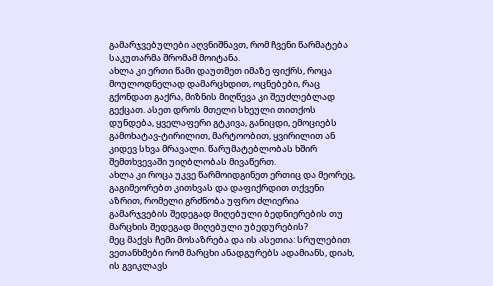გამარჯვებულები აღვნიშნავთ, რომ ჩვენი წარმატება საკუთარმა შრომამ მოიტანა.
ახლა კი ერთი წამი დაუთმეთ იმაზე ფიქრს, როცა მოულოდნელად დამარცხდით, ოცნებები, რაც გქონდათ გაქრა, მიზნის მიღწევა კი შეუძლებლად გექცათ. ასეთ დროს მთელი სხეული თითქოს დუნდება, ყველაფერი გტკივა, განიცდი, ემოციებს გამოხატავ-ტირილით, მარტოობით, ყვირილით ან კიდევ სხვა მრავალი. წარუმატებლობას ხშირ შემთხვევაში უიღბლობას მივაწერთ.
ახლა კი როცა უკვე წარმოიდგინეთ ერთიც და მეორეც, გაგიმეორებთ კითხვას და დაფიქრდით თქვენი აზრით, რომელი გრძნობა უფრო ძლიერია გამარჯვების შედეგად მიღებული ბედნიერების თუ მარცხის შედეგად მიღებული უბედურების?
მეც მაქვს ჩემი მოსაზრება და ის ასეთია: სრულებით ვეთანხმები რომ მარცხი ანადგურებს ადამიანს, დიახ, ის გვიკლავს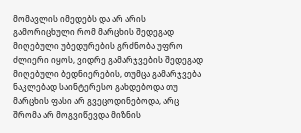მომავლის იმედებს და არ არის გამორიცხული რომ მარცხის შედეგად მიღებული უბედურების გრძნობა უფრო ძლიერი იყოს, ვიდრე გამარჯვების შედეგად მიღებული ბედნიერების, თუმცა გამარჯვება ნაკლებად საინტერესო გახდებოდა თუ მარცხის ფასი არ გვეცოდინებოდა, არც შრომა არ მოგვიწევდა მიზნის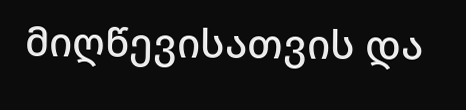მიღწევისათვის და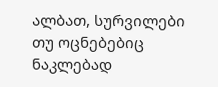ალბათ, სურვილები თუ ოცნებებიც ნაკლებად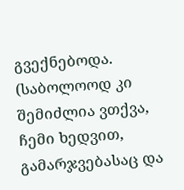გვექნებოდა. (საბოლოოდ კი შემიძლია ვთქვა, ჩემი ხედვით, გამარჯვებასაც და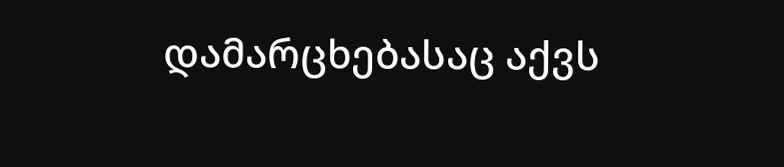დამარცხებასაც აქვს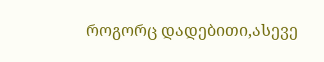როგორც დადებითი,ასევე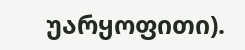უარყოფითი).